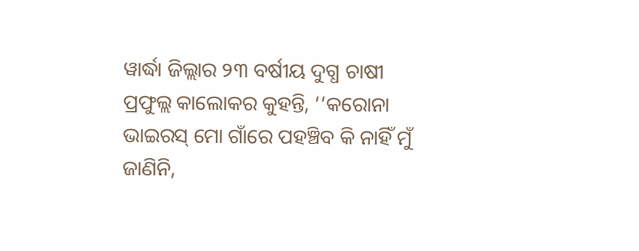ୱାର୍ଦ୍ଧା ଜିଲ୍ଲାର ୨୩ ବର୍ଷୀୟ ଦୁଗ୍ଧ ଚାଷୀ ପ୍ରଫୁଲ୍ଲ କାଲୋକର କୁହନ୍ତି, ‘‘କରୋନା ଭାଇରସ୍ ମୋ ଗାଁରେ ପହଞ୍ଚିବ କି ନାହିଁ ମୁଁ ଜାଣିନି,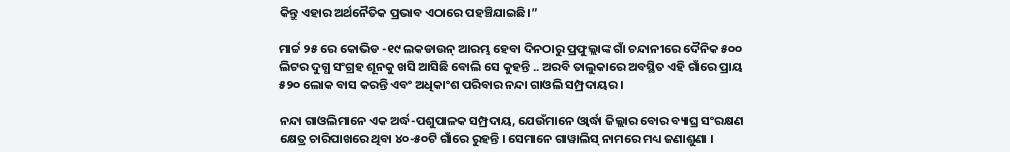କିନ୍ତୁ ଏହାର ଅର୍ଥନୈତିକ ପ୍ରଭାବ ଏଠାରେ ପହଞ୍ଚିଯାଇଛି।”

ମାର୍ଚ୍ଚ ୨୫ ରେ କୋଭିଡ -୧୯ ଲକଡାଉନ୍ ଆରମ୍ଭ ହେବା ଦିନଠାରୁ ପ୍ରଫୁଲ୍ଲାଙ୍କ ଗାଁ ଚନ୍ଦାନୀରେ ଦୈନିକ ୫୦୦ ଲିଟର ଦୁଗ୍ଧ ସଂଗ୍ରହ ଶୂନକୁ ଖସି ଆସିଛି ବୋଲି ସେ କୁହନ୍ତି .. ଅରବି ତାଲୁକାରେ ଅବସ୍ଥିତ ଏହି ଗାଁରେ ପ୍ରାୟ ୫୨୦ ଲୋକ ବାସ କରନ୍ତି ଏବଂ ଅଧିକାଂଶ ପରିବାର ନନ୍ଦା ଗାଓଲି ସମ୍ପ୍ରଦାୟର ।

ନନ୍ଦା ଗାଓଲିମାନେ ଏକ ଅର୍ଦ୍ଧ-ପଶୁପାଳକ ସମ୍ପ୍ରଦାୟ, ଯେଉଁମାନେ ଓ୍ୱାର୍ଦ୍ଧା ଜିଲ୍ଲାର ବୋର ବ୍ୟାଘ୍ର ସଂରକ୍ଷଣ କ୍ଷେତ୍ର ଚାରିପାଖରେ ଥିବା ୪୦-୫୦ଟି ଗାଁରେ ରୁହନ୍ତି । ସେମାନେ ଗାୱାଲିସ୍ ନାମରେ ମଧ୍ୟ ଜଣାଶୁଣା ।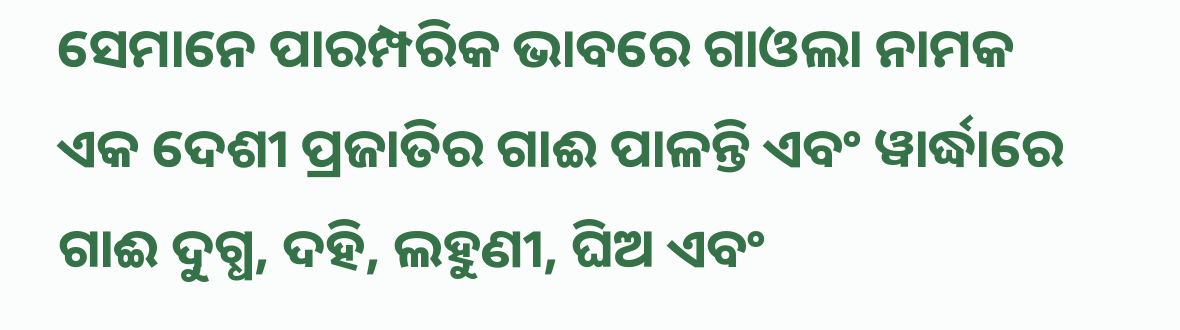ସେମାନେ ପାରମ୍ପରିକ ଭାବରେ ଗାଓଲା ନାମକ ଏକ ଦେଶୀ ପ୍ରଜାତିର ଗାଈ ପାଳନ୍ତି ଏବଂ ୱାର୍ଦ୍ଧାରେ ଗାଈ ଦୁଗ୍ଧ, ଦହି, ଲହୁଣୀ, ଘିଅ ଏବଂ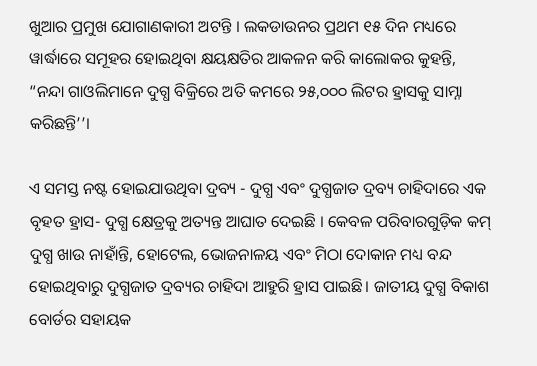ଖୁଆର ପ୍ରମୁଖ ଯୋଗାଣକାରୀ ଅଟନ୍ତି । ଲକଡାଉନର ପ୍ରଥମ ୧୫ ଦିନ ମଧ୍ୟରେ ୱାର୍ଦ୍ଧାରେ ସମୂହର ହୋଇଥିବା କ୍ଷୟକ୍ଷତିର ଆକଳନ କରି କାଲୋକର କୁହନ୍ତି, “ନନ୍ଦା ଗାଓଲିମାନେ ଦୁଗ୍ଧ ବିକ୍ରିରେ ଅତି କମରେ ୨୫,୦୦୦ ଲିଟର ହ୍ରାସକୁ ସାମ୍ନା କରିଛନ୍ତି’’।

ଏ ସମସ୍ତ ନଷ୍ଟ ହୋଇଯାଉଥିବା ଦ୍ରବ୍ୟ - ଦୁଗ୍ଧ ଏବଂ ଦୁଗ୍ଧଜାତ ଦ୍ରବ୍ୟ ଚାହିଦାରେ ଏକ ବୃହତ ହ୍ରାସ- ଦୁଗ୍ଧ କ୍ଷେତ୍ରକୁ ଅତ୍ୟନ୍ତ ଆଘାତ ଦେଇଛି । କେବଳ ପରିବାରଗୁଡ଼ିକ କମ୍ ଦୁଗ୍ଧ ଖାଉ ନାହାଁନ୍ତି, ହୋଟେଲ, ଭୋଜନାଳୟ ଏବଂ ମିଠା ଦୋକାନ ମଧ୍ୟ ବନ୍ଦ ହୋଇଥିବାରୁ ଦୁଗ୍ଧଜାତ ଦ୍ରବ୍ୟର ଚାହିଦା ଆହୁରି ହ୍ରାସ ପାଇଛି। ଜାତୀୟ ଦୁଗ୍ଧ ବିକାଶ ବୋର୍ଡର ସହାୟକ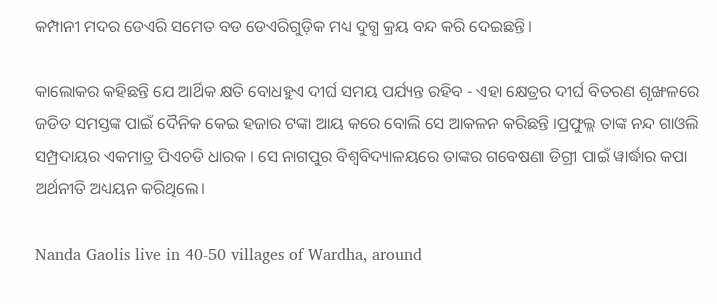କମ୍ପାନୀ ମଦର ଡେଏରି ସମେତ ବଡ ଡେଏରିଗୁଡ଼ିକ ମଧ୍ୟ ଦୁଗ୍ଧ କ୍ରୟ ବନ୍ଦ କରି ଦେଇଛନ୍ତି।

କାଲୋକର କହିଛନ୍ତି ଯେ ଆର୍ଥିକ କ୍ଷତି ବୋଧହୁଏ ଦୀର୍ଘ ସମୟ ପର୍ଯ୍ୟନ୍ତ ରହିବ - ଏହା କ୍ଷେତ୍ରର ଦୀର୍ଘ ବିତରଣ ଶୃଙ୍ଖଳରେ ଜଡିତ ସମସ୍ତଙ୍କ ପାଇଁ ଦୈନିକ କେଇ ହଜାର ଟଙ୍କା ଆୟ କରେ ବୋଲି ସେ ଆକଳନ କରିଛନ୍ତି ।ପ୍ରଫୁଲ୍ଲ ତାଙ୍କ ନନ୍ଦ ଗାଓଲି ସମ୍ପ୍ରଦାୟର ଏକମାତ୍ର ପିଏଚଡି ଧାରକ । ସେ ନାଗପୁର ବିଶ୍ୱବିଦ୍ୟାଳୟରେ ତାଙ୍କର ଗବେଷଣା ଡିଗ୍ରୀ ପାଇଁ ୱାର୍ଦ୍ଧାର କପା ଅର୍ଥନୀତି ଅଧ୍ୟୟନ କରିଥିଲେ।

Nanda Gaolis live in 40-50 villages of Wardha, around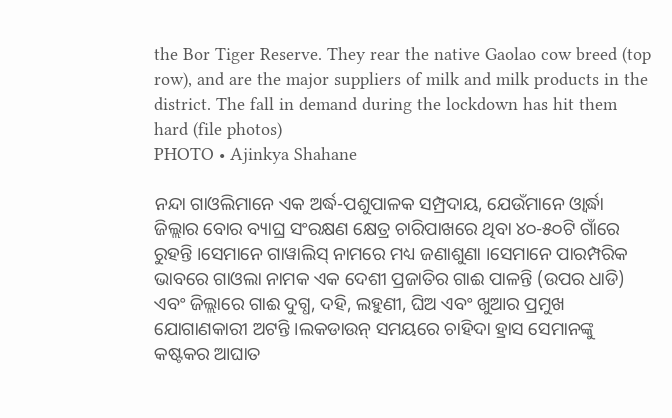the Bor Tiger Reserve. They rear the native Gaolao cow breed (top row), and are the major suppliers of milk and milk products in the district. The fall in demand during the lockdown has hit them hard (file photos)
PHOTO • Ajinkya Shahane

ନନ୍ଦା ଗାଓଲିମାନେ ଏକ ଅର୍ଦ୍ଧ-ପଶୁପାଳକ ସମ୍ପ୍ରଦାୟ, ଯେଉଁମାନେ ଓ୍ୱାର୍ଦ୍ଧା ଜିଲ୍ଲାର ବୋର ବ୍ୟାଘ୍ର ସଂରକ୍ଷଣ କ୍ଷେତ୍ର ଚାରିପାଖରେ ଥିବା ୪୦-୫୦ଟି ଗାଁରେ ରୁହନ୍ତି ।ସେମାନେ ଗାୱାଲିସ୍ ନାମରେ ମଧ୍ୟ ଜଣାଶୁଣା ।ସେମାନେ ପାରମ୍ପରିକ ଭାବରେ ଗାଓଲା ନାମକ ଏକ ଦେଶୀ ପ୍ରଜାତିର ଗାଈ ପାଳନ୍ତି (ଉପର ଧାଡି) ଏବଂ ଜିଲ୍ଲାରେ ଗାଈ ଦୁଗ୍ଧ, ଦହି, ଲହୁଣୀ, ଘିଅ ଏବଂ ଖୁଆର ପ୍ରମୁଖ ଯୋଗାଣକାରୀ ଅଟନ୍ତି ।ଲକଡାଉନ୍ ସମୟରେ ଚାହିଦା ହ୍ରାସ ସେମାନଙ୍କୁ କଷ୍ଟକର ଆଘାତ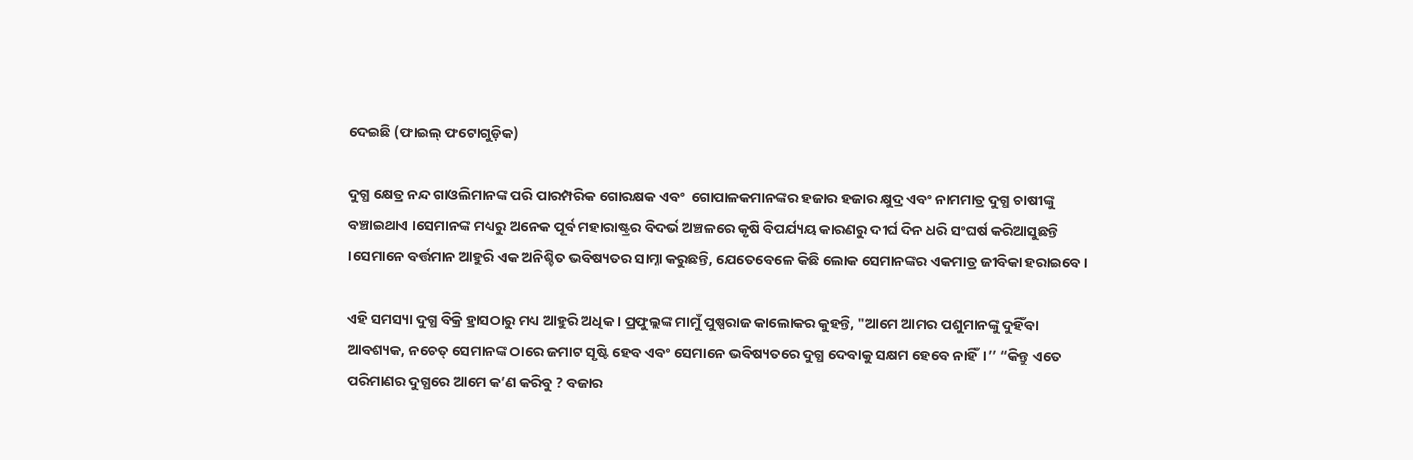ଦେଇଛି (ଫାଇଲ୍ ଫଟୋଗୁଡ଼ିକ)

ଦୁଗ୍ଧ କ୍ଷେତ୍ର ନନ୍ଦ ଗାଓଲିମାନଙ୍କ ପରି ପାରମ୍ପରିକ ଗୋରକ୍ଷକ ଏବଂ  ଗୋପାଳକମାନଙ୍କର ହଜାର ହଜାର କ୍ଷୁଦ୍ର ଏବଂ ନାମମାତ୍ର ଦୁଗ୍ଧ ଚାଷୀଙ୍କୁ ବଞ୍ଚାଇଥାଏ ।ସେମାନଙ୍କ ମଧ୍ୟରୁ ଅନେକ ପୂର୍ବ ମହାରାଷ୍ଟ୍ରର ବିଦର୍ଭ ଅଞ୍ଚଳରେ କୃଷି ବିପର୍ଯ୍ୟୟ କାରଣରୁ ଦୀର୍ଘ ଦିନ ଧରି ସଂଘର୍ଷ କରିଆସୁଛନ୍ତି ।ସେମାନେ ବର୍ତ୍ତମାନ ଆହୁରି ଏକ ଅନିଶ୍ଚିତ ଭବିଷ୍ୟତର ସାମ୍ନା କରୁଛନ୍ତି, ଯେତେବେଳେ କିଛି ଲୋକ ସେମାନଙ୍କର ଏକମାତ୍ର ଜୀବିକା ହରାଇବେ ।

ଏହି ସମସ୍ୟା ଦୁଗ୍ଧ ବିକ୍ରି ହ୍ରାସଠାରୁ ମଧ୍ୟ ଆହୁରି ଅଧିକ । ପ୍ରଫୁଲ୍ଲଙ୍କ ମାମୁଁ ପୁଷ୍ପରାଜ କାଲୋକର କୁହନ୍ତି, "ଆମେ ଆମର ପଶୁମାନଙ୍କୁ ଦୁହିଁବା ଆବଶ୍ୟକ, ନଚେତ୍ ସେମାନଙ୍କ ଠାରେ ଜମାଟ ସୃଷ୍ଟି ହେବ ଏବଂ ସେମାନେ ଭବିଷ୍ୟତରେ ଦୁଗ୍ଧ ଦେବାକୁ ସକ୍ଷମ ହେବେ ନାହିଁ।’’ “କିନ୍ତୁ ଏତେ ପରିମାଣର ଦୁଗ୍ଧରେ ଆମେ କ’ଣ କରିବୁ ? ବଜାର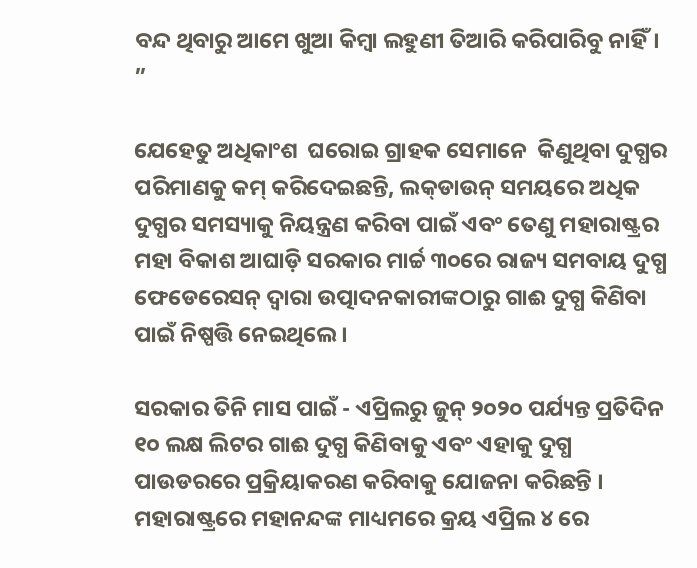ବନ୍ଦ ଥିବାରୁ ଆମେ ଖୁଆ କିମ୍ବା ଲହୁଣୀ ତିଆରି କରିପାରିବୁ ନାହିଁ। ”

ଯେହେତୁ ଅଧିକାଂଶ  ଘରୋଇ ଗ୍ରାହକ ସେମାନେ  କିଣୁଥିବା ଦୁଗ୍ଧର ପରିମାଣକୁ କମ୍ କରିଦେଇଛନ୍ତି, ଲକ୍‌ଡାଉନ୍ ସମୟରେ ଅଧିକ ଦୁଗ୍ଧର ସମସ୍ୟାକୁ ନିୟନ୍ତ୍ରଣ କରିବା ପାଇଁ ଏବଂ ତେଣୁ ମହାରାଷ୍ଟ୍ରର ମହା ବିକାଶ ଆଘାଡ଼ି ସରକାର ମାର୍ଚ୍ଚ ୩୦ରେ ରାଜ୍ୟ ସମବାୟ ଦୁଗ୍ଧ ଫେଡେରେସନ୍ ଦ୍ୱାରା ଉତ୍ପାଦନକାରୀଙ୍କଠାରୁ ଗାଈ ଦୁଗ୍ଧ କିଣିବା ପାଇଁ ନିଷ୍ପତ୍ତି ନେଇଥିଲେ ।

ସରକାର ତିନି ମାସ ପାଇଁ - ଏପ୍ରିଲରୁ ଜୁନ୍ ୨୦୨୦ ପର୍ଯ୍ୟନ୍ତ ପ୍ରତିଦିନ ୧୦ ଲକ୍ଷ ଲିଟର ଗାଈ ଦୁଗ୍ଧ କିଣିବାକୁ ଏବଂ ଏହାକୁ ଦୁଗ୍ଧ ପାଉଡରରେ ପ୍ରକ୍ରିୟାକରଣ କରିବାକୁ ଯୋଜନା କରିଛନ୍ତି । ମହାରାଷ୍ଟ୍ରରେ ମହାନନ୍ଦଙ୍କ ମାଧ୍ୟମରେ କ୍ରୟ ଏପ୍ରିଲ ୪ ରେ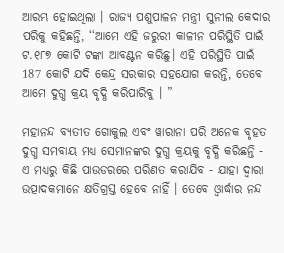ଆରମ୍ଭ ହୋଇଥିଲା । ରାଜ୍ୟ ପଶୁପାଳନ ମନ୍ତ୍ରୀ ସୁନୀଲ କେଦାର ପରିକୁ କହିଛନ୍ତି, ‘‘ଆମେ ଏହି ଜରୁରୀ କାଳୀନ ପରିସ୍ଥିତି ପାଇଁ ଟ.୧୮୭ କୋଟି ଟଙ୍କା ଆବଣ୍ଟନ କରିଛୁ। ଏହି ପରିସ୍ଥିତି ପାଇଁ 187 କୋଟି ଯଦି କେନ୍ଦ୍ର ସରକାର ସହଯୋଗ କରନ୍ତି, ତେବେ ଆମେ ଦୁଗ୍ଧ କ୍ରୟ ବୃଦ୍ଧି କରିପାରିବୁ । ”

ମହାନନ୍ଦ ବ୍ୟତୀତ ଗୋକୁଲ ଏବଂ ୱାରାନା ପରି ଅନେକ ବୃହତ ଦୁଗ୍ଧ ସମବାୟ ମଧ୍ୟ ସେମାନଙ୍କର ଦୁଗ୍ଧ କ୍ରୟକୁ ବୃଦ୍ଧି କରିଛନ୍ତି - ଏ ମଧ୍ୟରୁ କିଛି ପାଉଡରରେ ପରିଣତ କରାଯିବ - ଯାହା ଦ୍ୱାରା ଉତ୍ପାଦକମାନେ କ୍ଷତିଗ୍ରସ୍ତ ହେବେ ନାହିଁ । ତେବେ ଓ୍ୱାର୍ଦ୍ଧାର ନନ୍ଦ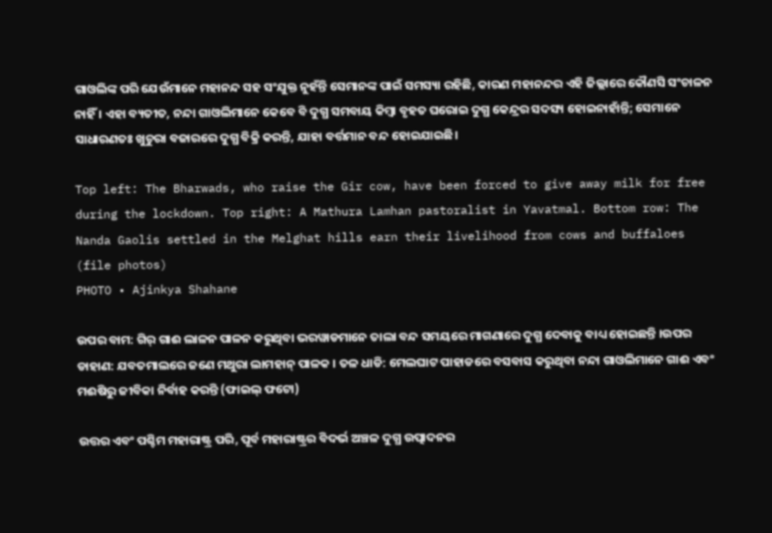ଗାଓଲିଙ୍କ ପରି ଯେଉଁମାନେ ମହାନନ୍ଦ ସହ ସଂଯୁକ୍ତ ନୁହଁନ୍ତି ସେମାନଙ୍କ ପାଇଁ ସମସ୍ୟା ରହିଛି, କାରଣ ମହାନନ୍ଦର ଏହି ଜିଲ୍ଲାରେ କୌଣସି ସଂଚାଳନ ନାହିଁ । ଏହା ବ୍ୟତୀତ, ନନ୍ଦା ଗାଓଲିମାନେ କେବେ ବି ଦୁଗ୍ଧ ସମବାୟ କିମ୍ବା ବୃହତ ଘରୋଇ ଦୁଗ୍ଧ କେନ୍ଦ୍ରର ସଦସ୍ୟ ହୋଇନାହାଁନ୍ତି; ସେମାନେ ସାଧାରଣତଃ ଖୁଚୁରା ବଜାରରେ ଦୁଗ୍ଧ ବିକ୍ରି କରନ୍ତି, ଯାହା ବର୍ତ୍ତମାନ ବନ୍ଦ ହୋଇଯାଇଛି।

Top left: The Bharwads, who raise the Gir cow, have been forced to give away milk for free during the lockdown. Top right: A Mathura Lamhan pastoralist in Yavatmal. Bottom row: The Nanda Gaolis settled in the Melghat hills earn their livelihood from cows and buffaloes (file photos)
PHOTO • Ajinkya Shahane

ଉପର ବାମ: ଗିର୍ ଗାଈ ଲାଳନ ପାଳନ କରୁଥିବା ଭରୱାଡମାନେ ତାଲା ବନ୍ଦ ସମୟରେ ମାଗଣାରେ ଦୁଗ୍ଧ ଦେବାକୁ ବାଧ୍ୟ ହୋଇଛନ୍ତି ।ଉପର ଡାହାଣ: ଯବତମାଲରେ ଜଣେ ମଥୁରା ଲାମହାନ୍ ପାଳକ । ତଳ ଧାଡି: ମେଲଘାଟ ପାହାଡରେ ବସବାସ କରୁଥିବା ନନ୍ଦା ଗାଓଲିମାନେ ଗାଈ ଏବଂ ମଈଷିରୁ ଜୀବିକା ନିର୍ବାହ କରନ୍ତି (ଫାଇଲ୍ ଫଟୋ)

ଉତ୍ତର ଏବଂ ପଶ୍ଚିମ ମହାରାଷ୍ଟ୍ର ପରି, ପୂର୍ବ ମହାରାଷ୍ଟ୍ରର ବିଦର୍ଭ ଅଞ୍ଚଳ ଦୁଗ୍ଧ ଉତ୍ପାଦନର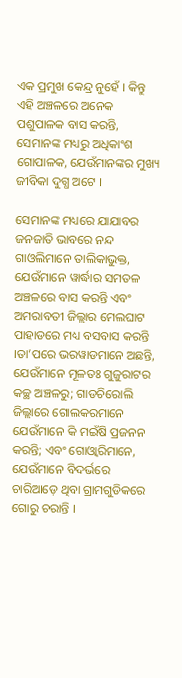ଏକ ପ୍ରମୁଖ କେନ୍ଦ୍ର ନୁହେଁ । କିନ୍ତୁ ଏହି ଅଞ୍ଚଳରେ ଅନେକ ପଶୁପାଳକ ବାସ କରନ୍ତି, ସେମାନଙ୍କ ମଧ୍ୟରୁ ଅଧିକାଂଶ ଗୋପାଳକ, ଯେଉଁମାନଙ୍କର ମୁଖ୍ୟ ଜୀବିକା ଦୁଗ୍ଧ ଅଟେ ।

ସେମାନଙ୍କ ମଧ୍ୟରେ ଯାଯାବର ଜନଜାତି ଭାବରେ ନନ୍ଦ ଗାଓଲିମାନେ ତାଲିକାଭୁକ୍ତ, ଯେଉଁମାନେ ୱାର୍ଦ୍ଧାର ସମତଳ ଅଞ୍ଚଳରେ ବାସ କରନ୍ତି ଏବଂ ଅମରାବତୀ ଜିଲ୍ଲାର ମେଲଘାଟ ପାହାଡରେ ମଧ୍ୟ ବସବାସ କରନ୍ତି ।ତା’ପରେ ଭରୱାଡମାନେ ଅଛନ୍ତି, ଯେଉଁମାନେ ମୂଳତଃ ଗୁଜୁରାଟର କଚ୍ଛ ଅଞ୍ଚଳରୁ; ଗାଡଚିରୋଲି ଜିଲ୍ଲାରେ ଗୋଲକରମାନେ ଯେଉଁମାନେ କି ମଇଁଷି ପ୍ରଜନନ କରନ୍ତି; ଏବଂ ଗୋଓ୍ୱାରିମାନେ, ଯେଉଁମାନେ ବିଦର୍ଭରେ ଚାରିଆଡ଼େ ଥିବା ଗ୍ରାମଗୁଡିକରେ ଗୋରୁ ଚରାନ୍ତି ।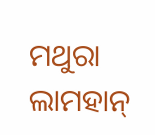ମଥୁରା ଲାମହାନ୍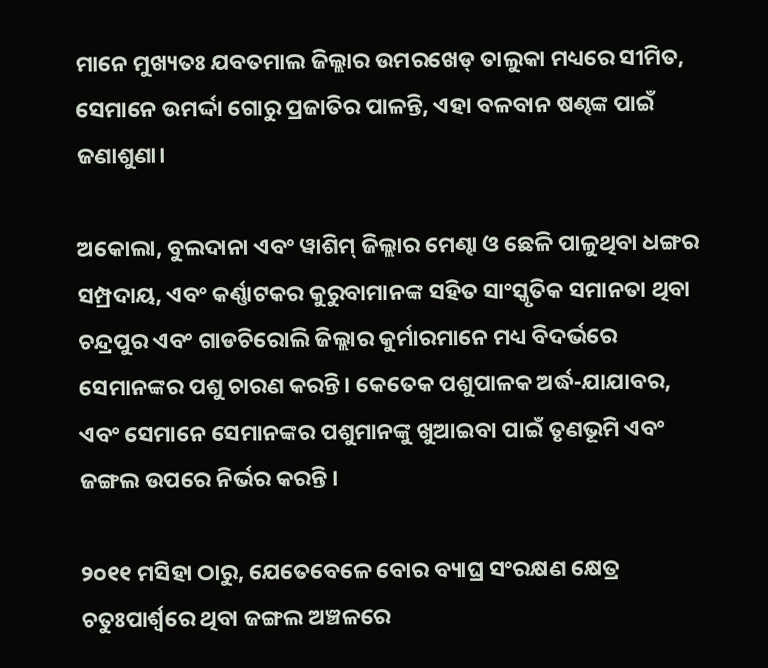ମାନେ ମୁଖ୍ୟତଃ ଯବତମାଲ ଜିଲ୍ଲାର ଉମରଖେଡ୍ ତାଲୁକା ମଧ୍ୟରେ ସୀମିତ, ସେମାନେ ଉମର୍ଦ୍ଦା ଗୋରୁ ପ୍ରଜାତିର ପାଳନ୍ତି, ଏହା ବଳବାନ ଷଣ୍ଢଙ୍କ ପାଇଁ ଜଣାଶୁଣା।

ଅକୋଲା, ବୁଲଦାନା ଏବଂ ୱାଶିମ୍ ଜିଲ୍ଲାର ମେଣ୍ଢା ଓ ଛେଳି ପାଳୁଥିବା ଧଙ୍ଗର ସମ୍ପ୍ରଦାୟ, ଏବଂ କର୍ଣ୍ଣାଟକର କୁରୁବାମାନଙ୍କ ସହିତ ସାଂସ୍କୃତିକ ସମାନତା ଥିବା ଚନ୍ଦ୍ରପୁର ଏବଂ ଗାଡଚିରୋଲି ଜିଲ୍ଲାର କୁର୍ମାରମାନେ ମଧ୍ୟ ବିଦର୍ଭରେ ସେମାନଙ୍କର ପଶୁ ଚାରଣ କରନ୍ତି। କେତେକ ପଶୁପାଳକ ଅର୍ଦ୍ଧ-ଯାଯାବର, ଏବଂ ସେମାନେ ସେମାନଙ୍କର ପଶୁମାନଙ୍କୁ ଖୁଆଇବା ପାଇଁ ତୃଣଭୂମି ଏବଂ ଜଙ୍ଗଲ ଉପରେ ନିର୍ଭର କରନ୍ତି ।

୨୦୧୧ ମସିହା ଠାରୁ, ଯେତେବେଳେ ବୋର ବ୍ୟାଘ୍ର ସଂରକ୍ଷଣ କ୍ଷେତ୍ର ଚତୁଃପାର୍ଶ୍ୱରେ ଥିବା ଜଙ୍ଗଲ ଅଞ୍ଚଳରେ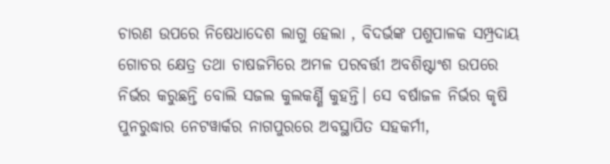ଚାରଣ ଉପରେ ନିଷେଧାଦେଶ ଲାଗୁ ହେଲା , ବିଦର୍ଭଙ୍କ ପଶୁପାଳକ ସମ୍ପ୍ରଦାୟ ଗୋଚର କ୍ଷେତ୍ର ତଥା ଚାଷଜମିରେ ଅମଳ ପରବର୍ତ୍ତୀ ଅବଶିଷ୍ଟାଂଶ ଉପରେ ନିର୍ଭର କରୁଛନ୍ତି ବୋଲି ସଜଲ କୁଲକର୍ଣ୍ଣି କୁହନ୍ତି। ସେ ବର୍ଷାଜଳ ନିର୍ଭର କୃଷି ପୁନରୁଦ୍ଧାର ନେଟୱାର୍କର ନାଗପୁରରେ ଅବସ୍ଥାପିତ ସହକର୍ମୀ,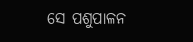ସେ ପଶୁପାଳନ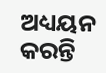ଅଧ୍ୟୟନ କରନ୍ତି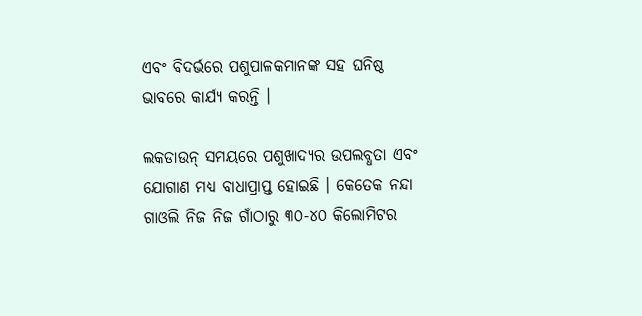ଏବଂ ବିଦର୍ଭରେ ପଶୁପାଳକମାନଙ୍କ ସହ ଘନିଷ୍ଠ ଭାବରେ କାର୍ଯ୍ୟ କରନ୍ତି ।

ଲକଡାଉନ୍ ସମୟରେ ପଶୁଖାଦ୍ୟର ଉପଲବ୍ଧତା ଏବଂ ଯୋଗାଣ ମଧ୍ୟ ବାଧାପ୍ରାପ୍ତ ହୋଇଛି । କେତେକ ନନ୍ଦା ଗାଓଲି ନିଜ ନିଜ ଗାଁଠାରୁ ୩୦-୪୦ କିଲୋମିଟର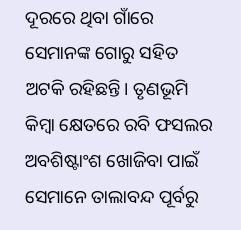ଦୂରରେ ଥିବା ଗାଁରେ ସେମାନଙ୍କ ଗୋରୁ ସହିତ ଅଟକି ରହିଛନ୍ତି। ତୃଣଭୂମି କିମ୍ବା କ୍ଷେତରେ ରବି ଫସଲର ଅବଶିଷ୍ଟାଂଶ ଖୋଜିବା ପାଇଁ ସେମାନେ ତାଲାବନ୍ଦ ପୂର୍ବରୁ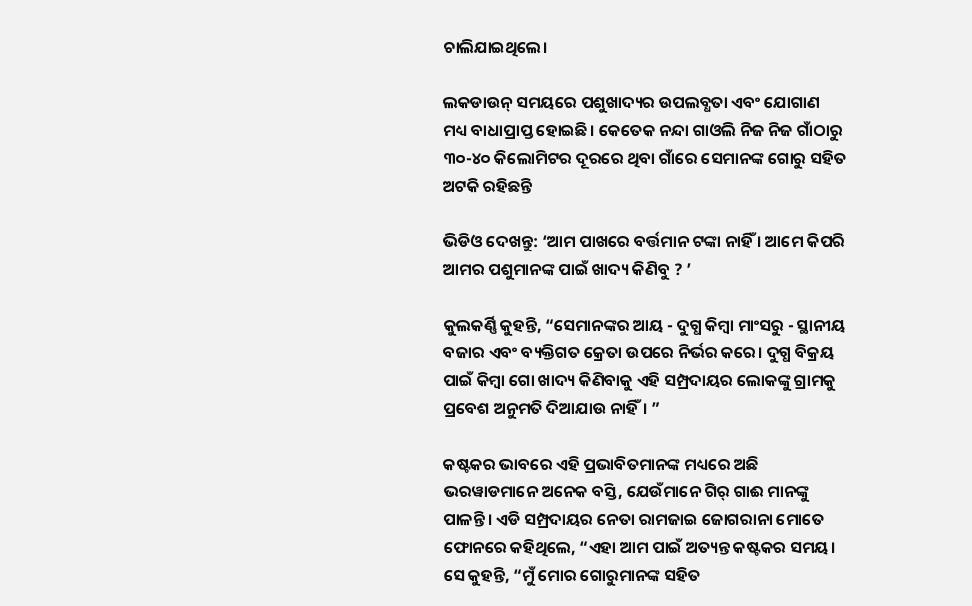ଚାଲିଯାଇଥିଲେ।

ଲକଡାଉନ୍ ସମୟରେ ପଶୁଖାଦ୍ୟର ଉପଲବ୍ଧତା ଏବଂ ଯୋଗାଣ ମଧ୍ୟ ବାଧାପ୍ରାପ୍ତ ହୋଇଛି। କେତେକ ନନ୍ଦା ଗାଓଲି ନିଜ ନିଜ ଗାଁଠାରୁ ୩୦-୪୦ କିଲୋମିଟର ଦୂରରେ ଥିବା ଗାଁରେ ସେମାନଙ୍କ ଗୋରୁ ସହିତ ଅଟକି ରହିଛନ୍ତି

ଭିଡିଓ ଦେଖନ୍ତୁ: ‘ଆମ ପାଖରେ ବର୍ତ୍ତମାନ ଟଙ୍କା ନାହିଁ । ଆମେ କିପରି ଆମର ପଶୁମାନଙ୍କ ପାଇଁ ଖାଦ୍ୟ କିଣିବୁ ? ’

କୁଲକର୍ଣ୍ଣି କୁହନ୍ତି, “ସେମାନଙ୍କର ଆୟ - ଦୁଗ୍ଧ କିମ୍ବା ମାଂସରୁ - ସ୍ଥାନୀୟ ବଜାର ଏବଂ ବ୍ୟକ୍ତିଗତ କ୍ରେତା ଉପରେ ନିର୍ଭର କରେ। ଦୁଗ୍ଧ ବିକ୍ରୟ ପାଇଁ କିମ୍ବା ଗୋ ଖାଦ୍ୟ କିଣିବାକୁ ଏହି ସମ୍ପ୍ରଦାୟର ଲୋକଙ୍କୁ ଗ୍ରାମକୁ ପ୍ରବେଶ ଅନୁମତି ଦିଆଯାଉ ନାହିଁ। ”

କଷ୍ଟକର ଭାବରେ ଏହି ପ୍ରଭାବିତମାନଙ୍କ ମଧ୍ୟରେ ଅଛି ଭରୱାଡମାନେ ଅନେକ ବସ୍ତି, ଯେଉଁମାନେ ଗିର୍ ଗାଈ ମାନଙ୍କୁ ପାଳନ୍ତି। ଏଡି ସମ୍ପ୍ରଦାୟର ନେତା ରାମଜାଇ ଜୋଗରାନା ମୋତେ ଫୋନରେ କହିଥିଲେ, “ଏହା ଆମ ପାଇଁ ଅତ୍ୟନ୍ତ କଷ୍ଟକର ସମୟ। ସେ କୁହନ୍ତି, “ମୁଁ ମୋର ଗୋରୁମାନଙ୍କ ସହିତ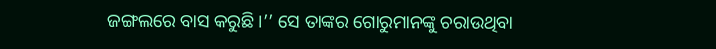ଜଙ୍ଗଲରେ ବାସ କରୁଛି ।’’ ସେ ତାଙ୍କର ଗୋରୁମାନଙ୍କୁ ଚରାଉଥିବା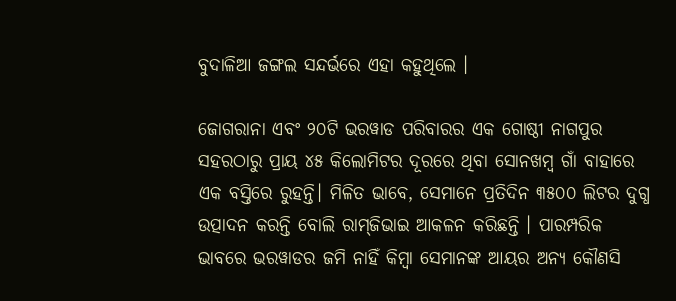ବୁଦାଳିଆ ଜଙ୍ଗଲ ସନ୍ଦର୍ଭରେ ଏହା କହୁଥିଲେ ।

ଜୋଗରାନା ଏବଂ ୨୦ଟି ଭରୱାଡ ପରିବାରର ଏକ ଗୋଷ୍ଠୀ ନାଗପୁର ସହରଠାରୁ ପ୍ରାୟ ୪୫ କିଲୋମିଟର ଦୂରରେ ଥିବା ସୋନଖମ୍ବ ଗାଁ ବାହାରେ ଏକ ବସ୍ତିରେ ରୁହନ୍ତି। ମିଳିତ ଭାବେ, ସେମାନେ ପ୍ରତିଦିନ ୩୫୦୦ ଲିଟର ଦୁଗ୍ଧ ଉତ୍ପାଦନ କରନ୍ତି ବୋଲି ରାମ୍‌ଜିଭାଇ ଆକଳନ କରିଛନ୍ତି । ପାରମ୍ପରିକ ଭାବରେ ଭରୱାଡର ଜମି ନାହିଁ କିମ୍ବା ସେମାନଙ୍କ ଆୟର ଅନ୍ୟ କୌଣସି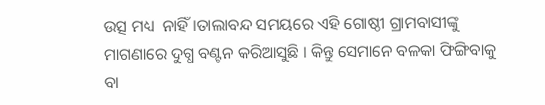ଉତ୍ସ ମଧ୍ୟ  ନାହିଁ ।ତାଲାବନ୍ଦ ସମୟରେ ଏହି ଗୋଷ୍ଠୀ ଗ୍ରାମବାସୀଙ୍କୁ ମାଗଣାରେ ଦୁଗ୍ଧ ବଣ୍ଟନ କରିଆସୁଛି । କିନ୍ତୁ ସେମାନେ ବଳକା ଫିଙ୍ଗିବାକୁ ବା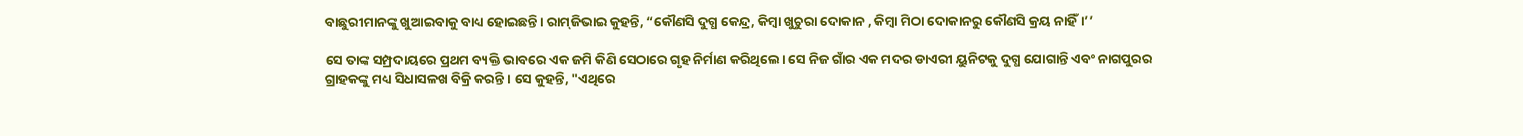ବାଛୁରୀମାନଙ୍କୁ ଖୁଆଇବାକୁ ବାଧ୍ୟ ହୋଇଛନ୍ତି। ରାମ୍‌ଜିଭାଇ କୁହନ୍ତି, “କୌଣସି ଦୁଗ୍ଧ କେନ୍ଦ୍ର, କିମ୍ବା ଖୁଚୁରା ଦୋକାନ , କିମ୍ବା ମିଠା ଦୋକାନରୁ କୌଣସି କ୍ରୟ ନାହିଁ।’’

ସେ ତାଙ୍କ ସମ୍ପ୍ରଦାୟରେ ପ୍ରଥମ ବ୍ୟକ୍ତି ଭାବରେ ଏକ ଜମି କିଣି ସେଠାରେ ଗୃହ ନିର୍ମାଣ କରିଥିଲେ। ସେ ନିଜ ଗାଁର ଏକ ମଦର ଡାଏରୀ ୟୁନିଟକୁ ଦୁଗ୍ଧ ଯୋଗାନ୍ତି ଏବଂ ନାଗପୁରର ଗ୍ରାହକଙ୍କୁ ମଧ୍ୟ ସିଧାସଳଖ ବିକ୍ରି କରନ୍ତି । ସେ କୁହନ୍ତି, "ଏଥିରେ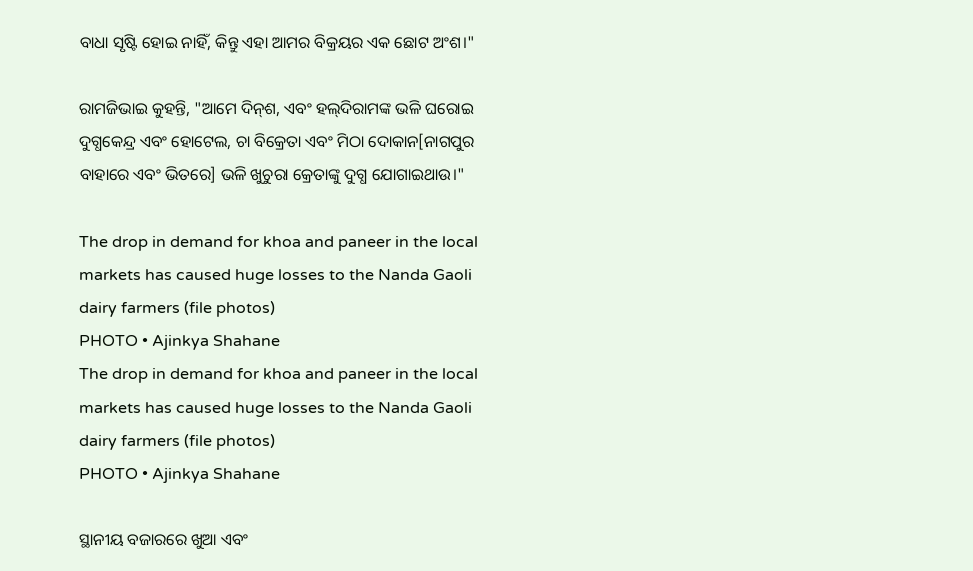ବାଧା ସୃଷ୍ଟି ହୋଇ ନାହିଁ, କିନ୍ତୁ ଏହା ଆମର ବିକ୍ରୟର ଏକ ଛୋଟ ଅଂଶ।"

ରାମଜିଭାଇ କୁହନ୍ତି, "ଆମେ ଦିନ୍‌ଶ, ଏବଂ ହଲ୍‌ଦିରାମଙ୍କ ଭଳି ଘରୋଇ ଦୁଗ୍ଧକେନ୍ଦ୍ର ଏବଂ ହୋଟେଲ, ଚା ବିକ୍ରେତା ଏବଂ ମିଠା ଦୋକାନ[ନାଗପୁର ବାହାରେ ଏବଂ ଭିତରେ] ଭଳି ଖୁଚୁରା କ୍ରେତାଙ୍କୁ ଦୁଗ୍ଧ ଯୋଗାଇଥାଉ।"

The drop in demand for khoa and paneer in the local markets has caused huge losses to the Nanda Gaoli dairy farmers (file photos)
PHOTO • Ajinkya Shahane
The drop in demand for khoa and paneer in the local markets has caused huge losses to the Nanda Gaoli dairy farmers (file photos)
PHOTO • Ajinkya Shahane

ସ୍ଥାନୀୟ ବଜାରରେ ଖୁଆ ଏବଂ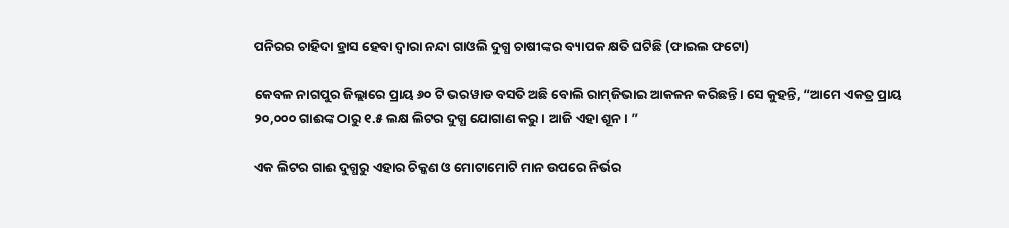ପନିରର ଚାହିଦା ହ୍ରାସ ହେବା ଦ୍ୱାରା ନନ୍ଦା ଗାଓଲି ଦୁଗ୍ଧ ଚାଷୀଙ୍କର ବ୍ୟାପକ କ୍ଷତି ଘଟିଛି (ଫାଇଲ ଫଟୋ)

କେବଳ ନାଗପୁର ଜିଲ୍ଲାରେ ପ୍ରାୟ ୬୦ ଟି ଭରୱାଡ ବସତି ଅଛି ବୋଲି ରାମ୍‌ଜିଭାଇ ଆକଳନ କରିଛନ୍ତି। ସେ କୁହନ୍ତି, “ଆମେ ଏକତ୍ର ପ୍ରାୟ ୨୦,୦୦୦ ଗାଈଙ୍କ ଠାରୁ ୧.୫ ଲକ୍ଷ ଲିଟର ଦୁଗ୍ଧ ଯୋଗାଣ କରୁ । ଆଜି ଏହା ଶୂନ। ”

ଏକ ଲିଟର ଗାଈ ଦୁଗ୍ଧରୁ ଏହାର ଚିକ୍କଣ ଓ ମୋଟାମୋଟି ମାନ ଉପରେ ନିର୍ଭର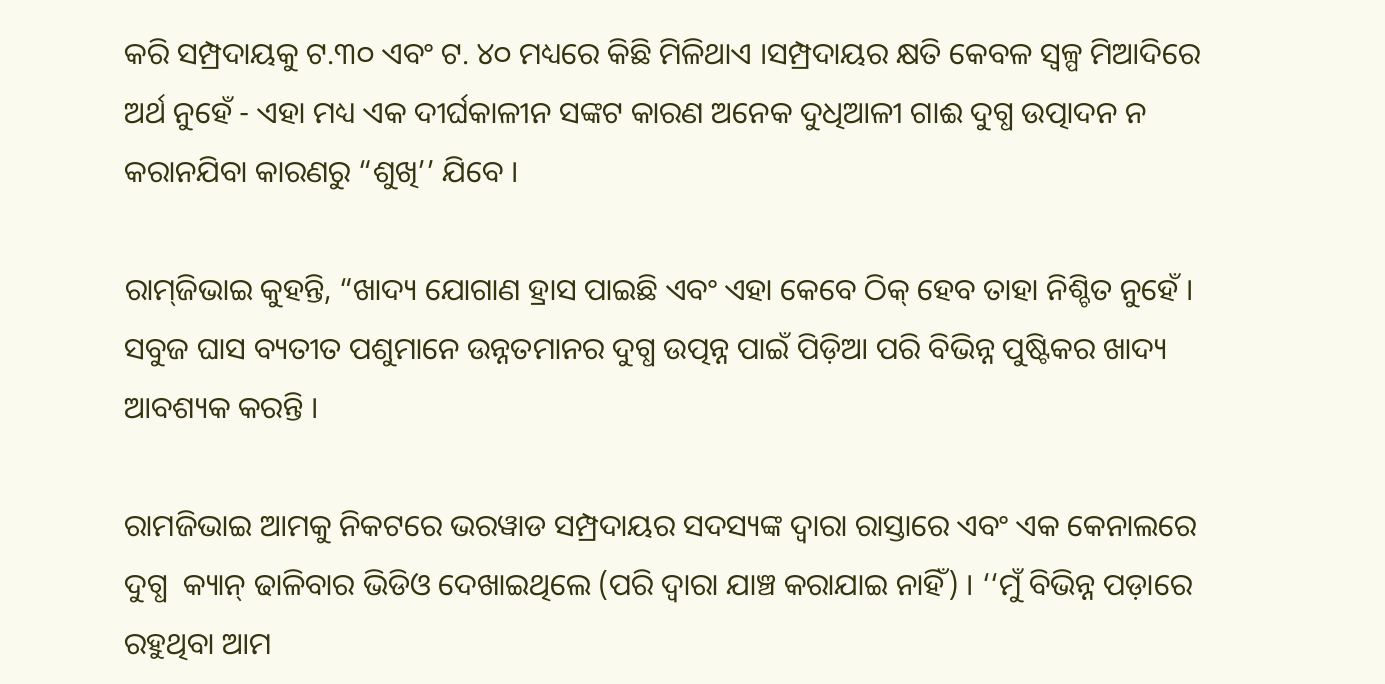କରି ସମ୍ପ୍ରଦାୟକୁ ଟ.୩୦ ଏବଂ ଟ. ୪୦ ମଧ୍ୟରେ କିଛି ମିଳିଥାଏ ।ସମ୍ପ୍ରଦାୟର କ୍ଷତି କେବଳ ସ୍ୱଳ୍ପ ମିଆଦିରେ ଅର୍ଥ ନୁହେଁ - ଏହା ମଧ୍ୟ ଏକ ଦୀର୍ଘକାଳୀନ ସଙ୍କଟ କାରଣ ଅନେକ ଦୁଧିଆଳୀ ଗାଈ ଦୁଗ୍ଧ ଉତ୍ପାଦନ ନ କରାନଯିବା କାରଣରୁ “ଶୁଖି’’ ଯିବେ ।

ରାମ୍‌ଜିଭାଇ କୁହନ୍ତି, “ଖାଦ୍ୟ ଯୋଗାଣ ହ୍ରାସ ପାଇଛି ଏବଂ ଏହା କେବେ ଠିକ୍‌ ହେବ ତାହା ନିଶ୍ଚିତ ନୁହେଁ । ସବୁଜ ଘାସ ବ୍ୟତୀତ ପଶୁମାନେ ଉନ୍ନତମାନର ଦୁଗ୍ଧ ଉତ୍ପନ୍ନ ପାଇଁ ପିଡ଼ିଆ ପରି ବିଭିନ୍ନ ପୁଷ୍ଟିକର ଖାଦ୍ୟ ଆବଶ୍ୟକ କରନ୍ତି ।

ରାମଜିଭାଇ ଆମକୁ ନିକଟରେ ଭରୱାଡ ସମ୍ପ୍ରଦାୟର ସଦସ୍ୟଙ୍କ ଦ୍ୱାରା ରାସ୍ତାରେ ଏବଂ ଏକ କେନାଲରେ ଦୁଗ୍ଧ  କ୍ୟାନ୍ ଢାଳିବାର ଭିଡିଓ ଦେଖାଇଥିଲେ (ପରି ଦ୍ୱାରା ଯାଞ୍ଚ କରାଯାଇ ନାହିଁ) । ‘‘ମୁଁ ବିଭିନ୍ନ ପଡ଼ାରେ ରହୁଥିବା ଆମ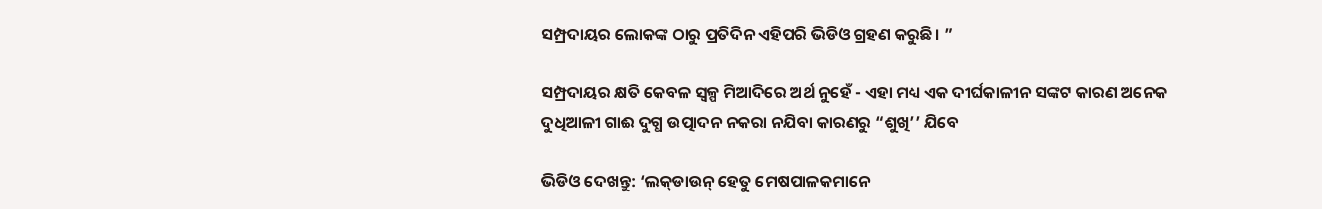ସମ୍ପ୍ରଦାୟର ଲୋକଙ୍କ ଠାରୁ ପ୍ରତିଦିନ ଏହିପରି ଭିଡିଓ ଗ୍ରହଣ କରୁଛି। ”

ସମ୍ପ୍ରଦାୟର କ୍ଷତି କେବଳ ସ୍ୱଳ୍ପ ମିଆଦିରେ ଅର୍ଥ ନୁହେଁ - ଏହା ମଧ୍ୟ ଏକ ଦୀର୍ଘକାଳୀନ ସଙ୍କଟ କାରଣ ଅନେକ ଦୁଧିଆଳୀ ଗାଈ ଦୁଗ୍ଧ ଉତ୍ପାଦନ ନକରା ନଯିବା କାରଣରୁ “ଶୁଖି’’ ଯିବେ

ଭିଡିଓ ଦେଖନ୍ତୁ: ‘ଲକ୍‌ଡାଉନ୍ ହେତୁ ମେଷପାଳକମାନେ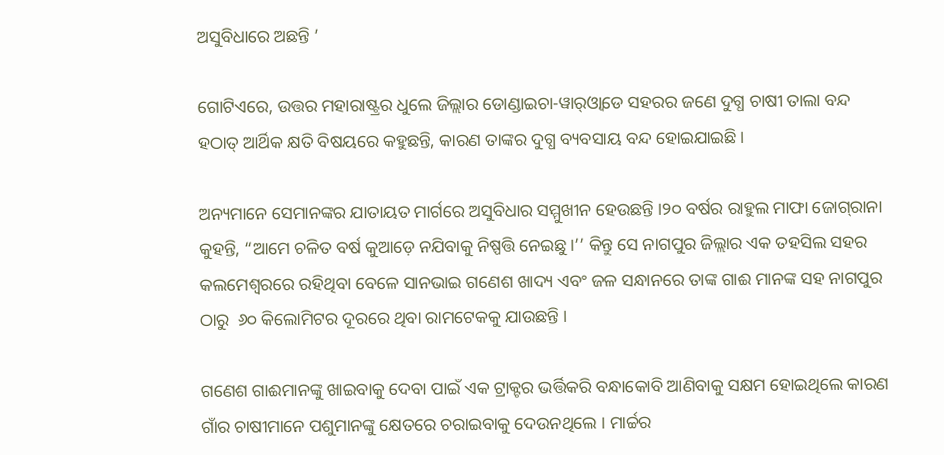ଅସୁବିଧାରେ ଅଛନ୍ତି ’

ଗୋଟିଏରେ, ଉତ୍ତର ମହାରାଷ୍ଟ୍ରର ଧୁଲେ ଜିଲ୍ଲାର ଡୋଣ୍ଡାଇଚା-ୱାର୍‌ଓ୍ୱାଡେ ସହରର ଜଣେ ଦୁଗ୍ଧ ଚାଷୀ ତାଲା ବନ୍ଦ ହଠାତ୍ ଆର୍ଥିକ କ୍ଷତି ବିଷୟରେ କହୁଛନ୍ତି, କାରଣ ତାଙ୍କର ଦୁଗ୍ଧ ବ୍ୟବସାୟ ବନ୍ଦ ହୋଇଯାଇଛି।

ଅନ୍ୟମାନେ ସେମାନଙ୍କର ଯାତାୟତ ମାର୍ଗରେ ଅସୁବିଧାର ସମ୍ମୁଖୀନ ହେଉଛନ୍ତି ।୨୦ ବର୍ଷର ରାହୁଲ ମାଫା ଜୋଗ୍‌ରାନା କୁହନ୍ତି, “ଆମେ ଚଳିତ ବର୍ଷ କୁଆଡ଼େ ନଯିବାକୁ ନିଷ୍ପତ୍ତି ନେଇଛୁ।’’ କିନ୍ତୁ ସେ ନାଗପୁର ଜିଲ୍ଲାର ଏକ ତହସିଲ ସହର କଲମେଶ୍ୱରରେ ରହିଥିବା ବେଳେ ସାନଭାଇ ଗଣେଶ ଖାଦ୍ୟ ଏବଂ ଜଳ ସନ୍ଧାନରେ ତାଙ୍କ ଗାଈ ମାନଙ୍କ ସହ ନାଗପୁର ଠାରୁ  ୬୦ କିଲୋମିଟର ଦୂରରେ ଥିବା ରାମଟେକକୁ ଯାଉଛନ୍ତି ।

ଗଣେଶ ଗାଈମାନଙ୍କୁ ଖାଇବାକୁ ଦେବା ପାଇଁ ଏକ ଟ୍ରାକ୍ଟର ଭର୍ତ୍ତିକରି ବନ୍ଧାକୋବି ଆଣିବାକୁ ସକ୍ଷମ ହୋଇଥିଲେ କାରଣ ଗାଁର ଚାଷୀମାନେ ପଶୁମାନଙ୍କୁ କ୍ଷେତରେ ଚରାଇବାକୁ ଦେଉନଥିଲେ । ମାର୍ଚ୍ଚର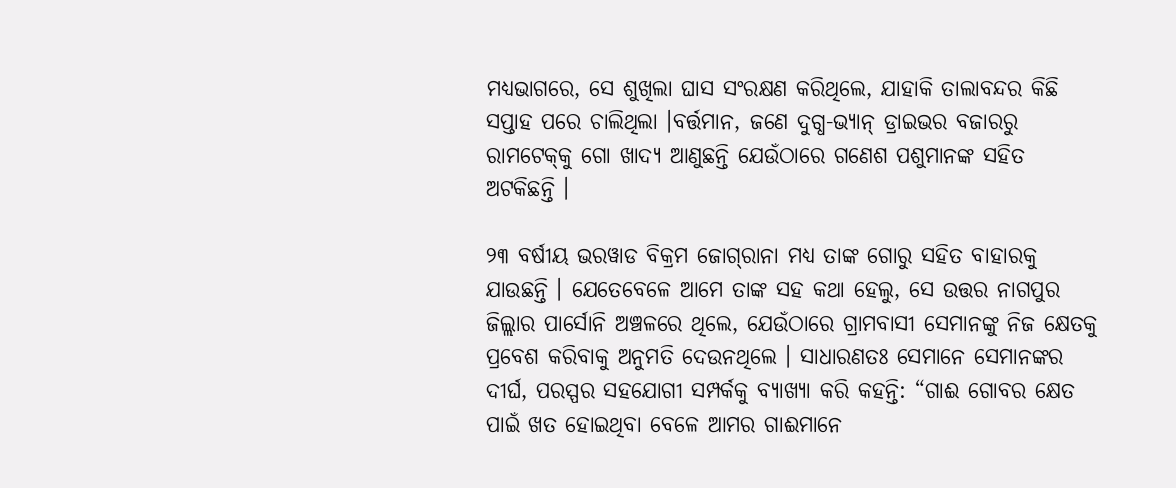ମଧ୍ୟଭାଗରେ, ସେ ଶୁଖିଲା ଘାସ ସଂରକ୍ଷଣ କରିଥିଲେ, ଯାହାକି ତାଲାବନ୍ଦର କିଛି ସପ୍ତାହ ପରେ ଚାଲିଥିଲା ।ବର୍ତ୍ତମାନ, ଜଣେ ଦୁଗ୍ଧ-ଭ୍ୟାନ୍ ଡ୍ରାଇଭର ବଜାରରୁ ରାମଟେକ୍‌କୁ ଗୋ ଖାଦ୍ୟ ଆଣୁଛନ୍ତି ଯେଉଁଠାରେ ଗଣେଶ ପଶୁମାନଙ୍କ ସହିତ ଅଟକିଛନ୍ତି ।

୨୩ ବର୍ଷୀୟ ଭରୱାଡ ବିକ୍ରମ ଜୋଗ୍‌ରାନା ମଧ୍ୟ ତାଙ୍କ ଗୋରୁ ସହିତ ବାହାରକୁ ଯାଉଛନ୍ତି । ଯେତେବେଳେ ଆମେ ତାଙ୍କ ସହ କଥା ହେଲୁ, ସେ ଉତ୍ତର ନାଗପୁର ଜିଲ୍ଲାର ପାର୍ସୋନି ଅଞ୍ଚଳରେ ଥିଲେ, ଯେଉଁଠାରେ ଗ୍ରାମବାସୀ ସେମାନଙ୍କୁ ନିଜ କ୍ଷେତକୁ ପ୍ରବେଶ କରିବାକୁ ଅନୁମତି ଦେଉନଥିଲେ । ସାଧାରଣତଃ ସେମାନେ ସେମାନଙ୍କର ଦୀର୍ଘ, ପରସ୍ପର ସହଯୋଗୀ ସମ୍ପର୍କକୁ ବ୍ୟାଖ୍ୟା କରି କହନ୍ତି: “ଗାଈ ଗୋବର କ୍ଷେତ ପାଇଁ ଖତ ହୋଇଥିବା ବେଳେ ଆମର ଗାଈମାନେ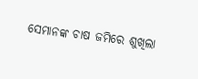ସେମାନଙ୍କ ଚାଷ ଜମିରେ ଶୁଖିଲା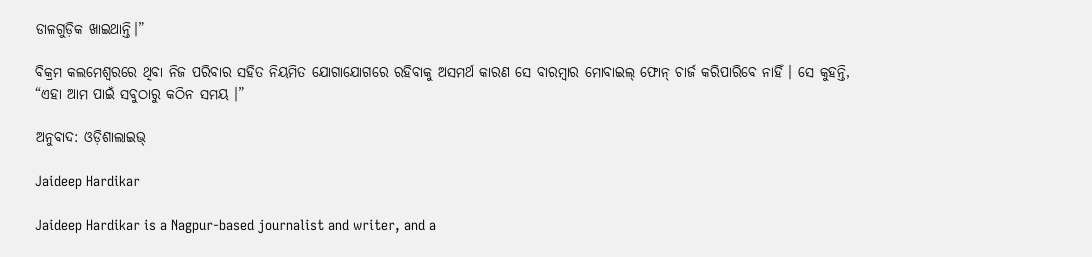ଡାଳଗୁଡ଼ିକ ଖାଇଥାନ୍ତି।”

ବିକ୍ରମ କଲମେଶ୍ୱରରେ ଥିବା ନିଜ ପରିବାର ସହିତ ନିୟମିତ ଯୋଗାଯୋଗରେ ରହିବାକୁ ଅସମର୍ଥ କାରଣ ସେ ବାରମ୍ବାର ମୋବାଇଲ୍ ଫୋନ୍ ଚାର୍ଜ କରିପାରିବେ ନାହିଁ । ସେ କୁହନ୍ତି, “ଏହା ଆମ ପାଇଁ ସବୁଠାରୁ କଠିନ ସମୟ ।”

ଅନୁବାଦ: ଓଡ଼ିଶାଲାଇଭ୍‍

Jaideep Hardikar

Jaideep Hardikar is a Nagpur-based journalist and writer, and a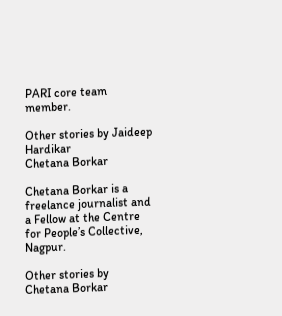PARI core team member.

Other stories by Jaideep Hardikar
Chetana Borkar

Chetana Borkar is a freelance journalist and a Fellow at the Centre for People’s Collective, Nagpur.

Other stories by Chetana Borkar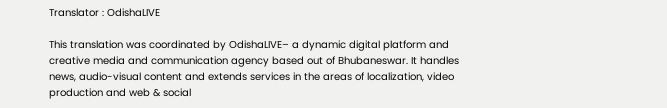Translator : OdishaLIVE

This translation was coordinated by OdishaLIVE– a dynamic digital platform and creative media and communication agency based out of Bhubaneswar. It handles news, audio-visual content and extends services in the areas of localization, video production and web & social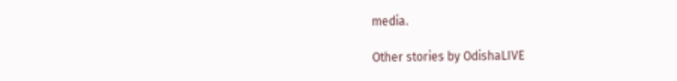media.

Other stories by OdishaLIVE